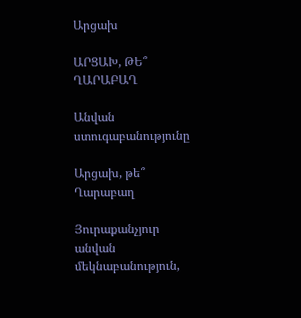Արցախ

ԱՐՑԱԽ, ԹԵ՞ ՂԱՐԱԲԱՂ

Անվան ստուգաբանությունը

Արցախ, թե՞ Ղարաբաղ

Յուրաքանչյուր անվան մեկնաբանություն,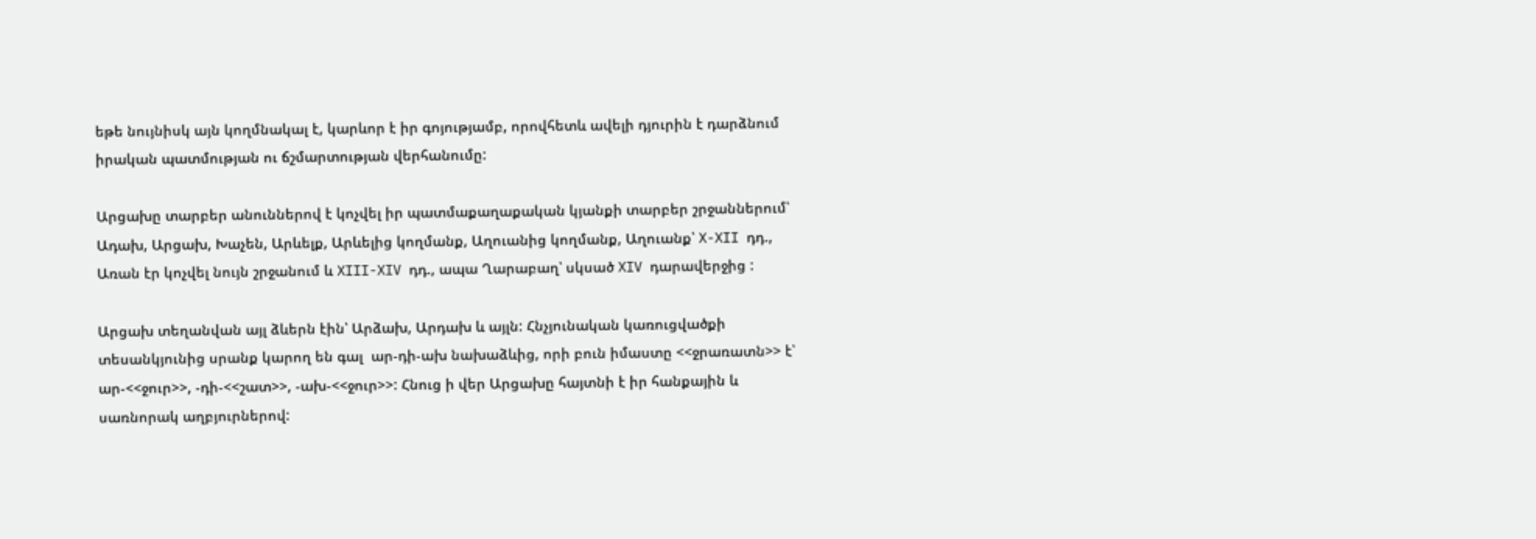եթե նույնիսկ այն կողմնակալ է, կարևոր է իր գոյությամբ, որովհետև ավելի դյուրին է դարձնում իրական պատմության ու ճշմարտության վերհանումը:

Արցախը տարբեր անուններով է կոչվել իր պատմաքաղաքական կյանքի տարբեր շրջաններում՝ Ադախ, Արցախ, Խաչեն, Արևելք, Արևելից կողմանք, Աղուանից կողմանք, Աղուանք՝ X-XII դդ., Առան էր կոչվել նույն շրջանում և XIII-XIV դդ., ապա Ղարաբաղ՝ սկսած XIV դարավերջից :

Արցախ տեղանվան այլ ձևերն էին՝ Արձախ, Արդախ և այլն: Հնչյունական կառուցվածքի տեսանկյունից սրանք կարող են գալ  ար-դի-ախ նախաձևից, որի բուն իմաստը <<ջրառատն>> է՝ ար-<<ջուր>>, -դի-<<շատ>>, -ախ-<<ջուր>>: Հնուց ի վեր Արցախը հայտնի է իր հանքային և սառնորակ աղբյուրներով: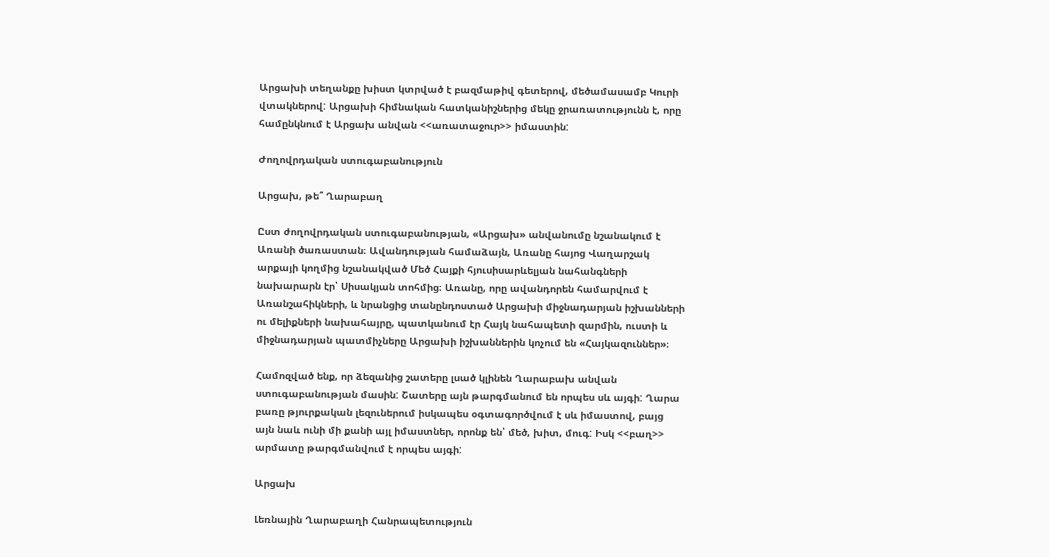Արցախի տեղանքը խիստ կտրված է բազմաթիվ գետերով, մեծամասամբ Կուրի վտակներով: Արցախի հիմնական հատկանիշներից մեկը ջրառատությունն է, որը համընկնում է Արցախ անվան <<առատաջուր>> իմաստին:

Ժողովրդական ստուգաբանություն

Արցախ, թե՞ Ղարաբաղ

Ըստ ժողովրդական ստուգաբանության, «Արցախ» անվանումը նշանակում է Առանի ծառաստան։ Ավանդության համաձայն, Առանը հայոց Վաղարշակ արքայի կողմից նշանակված Մեծ Հայքի հյուսիսարևելյան նահանգների նախարարն էր՝ Սիսակյան տոհմից։ Առանը, որը ավանդորեն համարվում է Առանշահիկների, և նրանցից տանընդոստած Արցախի միջնադարյան իշխանների ու մելիքների նախահայրը, պատկանում էր Հայկ նահապետի զարմին, ուստի և միջնադարյան պատմիչները Արցախի իշխաններին կոչում են «Հայկազուններ»։

Համոզված ենք, որ ձեզանից շատերը լսած կլինեն Ղարաբախ անվան ստուգաբանության մասին: Շատերը այն թարգմանում են որպես սև այգի: Ղարա բառը թյուրքական լեզուներում իսկապես օգտագործվում է սև իմաստով, բայց այն նաև ունի մի քանի այլ իմաստներ, որոնք են՝ մեծ, խիտ, մուգ: Իսկ <<բաղ>> արմատը թարգմանվում է որպես այգի:

Արցախ

Լեռնային Ղարաբաղի Հանրապետություն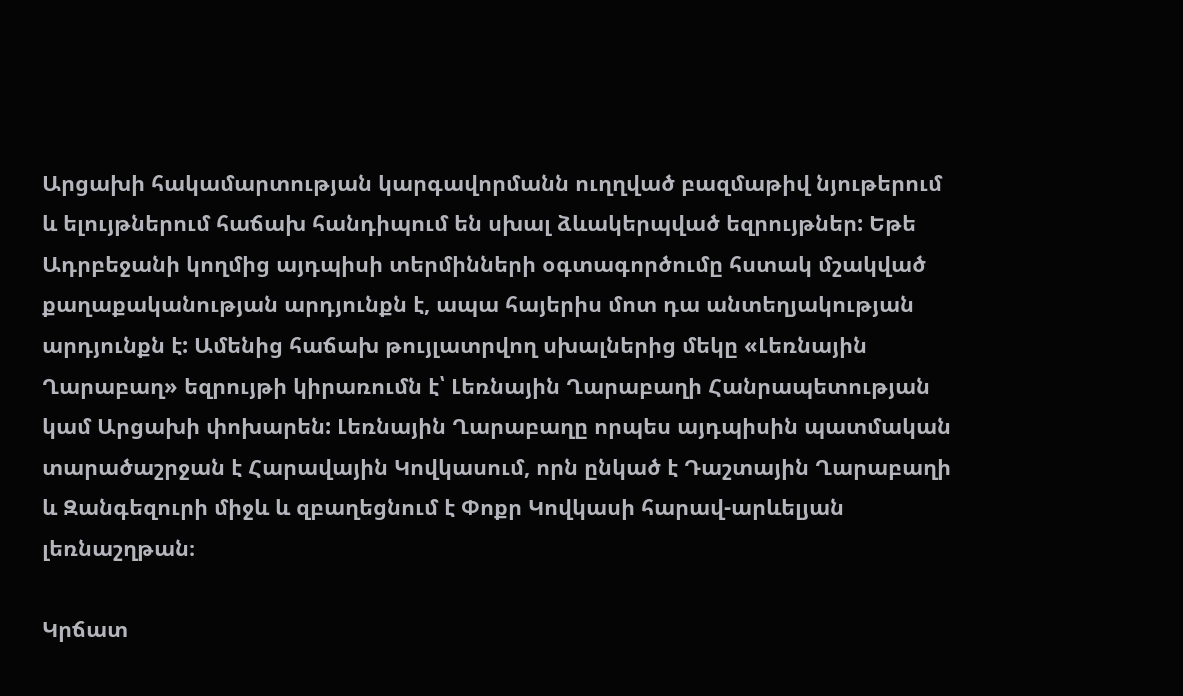Արցախի հակամարտության կարգավորմանն ուղղված բազմաթիվ նյութերում և ելույթներում հաճախ հանդիպում են սխալ ձևակերպված եզրույթներ: Եթե Ադրբեջանի կողմից այդպիսի տերմինների օգտագործումը հստակ մշակված քաղաքականության արդյունքն է, ապա հայերիս մոտ դա անտեղյակության արդյունքն է: Ամենից հաճախ թույլատրվող սխալներից մեկը «Լեռնային Ղարաբաղ» եզրույթի կիրառումն է՝ Լեռնային Ղարաբաղի Հանրապետության կամ Արցախի փոխարեն: Լեռնային Ղարաբաղը որպես այդպիսին պատմական տարածաշրջան է Հարավային Կովկասում, որն ընկած է Դաշտային Ղարաբաղի և Զանգեզուրի միջև և զբաղեցնում է Փոքր Կովկասի հարավ-արևելյան լեռնաշղթան։

Կրճատ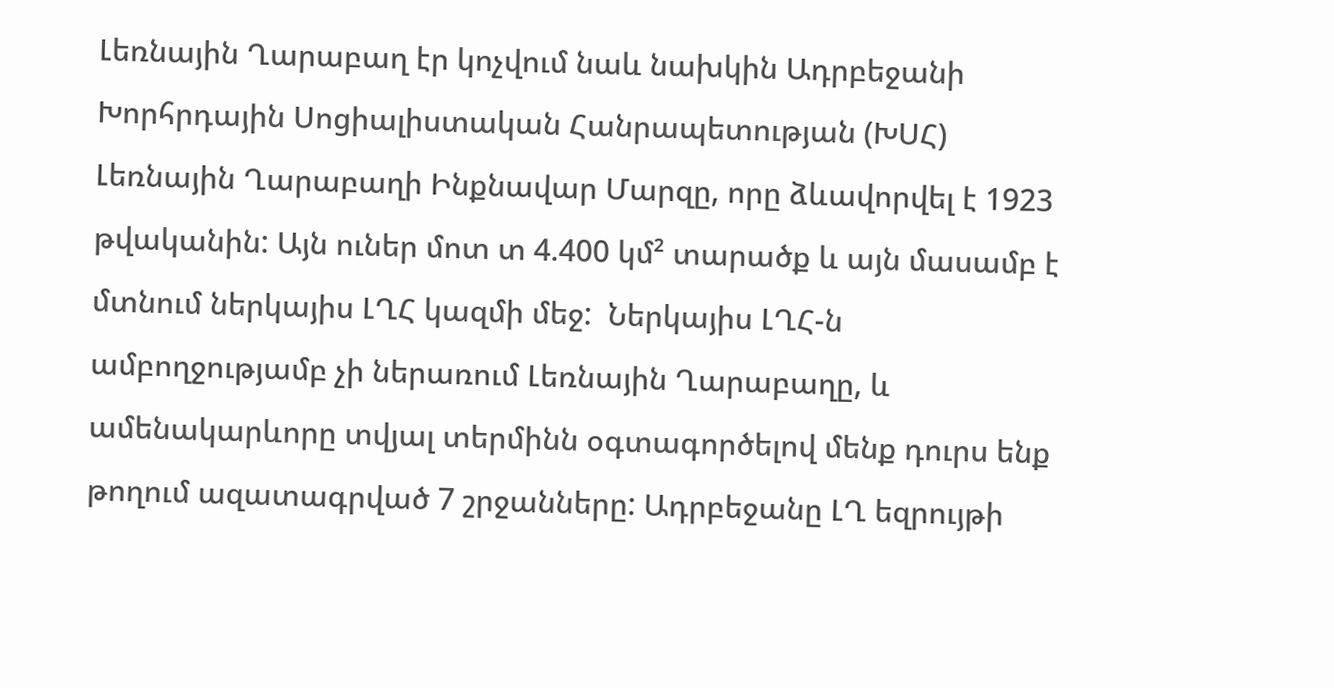Լեռնային Ղարաբաղ էր կոչվում նաև նախկին Ադրբեջանի Խորհրդային Սոցիալիստական Հանրապետության (ԽՍՀ) Լեռնային Ղարաբաղի Ինքնավար Մարզը, որը ձևավորվել է 1923 թվականին: Այն ուներ մոտ տ 4.400 կմ² տարածք և այն մասամբ է մտնում ներկայիս ԼՂՀ կազմի մեջ:  Ներկայիս ԼՂՀ-ն ամբողջությամբ չի ներառում Լեռնային Ղարաբաղը, և ամենակարևորը տվյալ տերմինն օգտագործելով մենք դուրս ենք թողում ազատագրված 7 շրջանները: Ադրբեջանը ԼՂ եզրույթի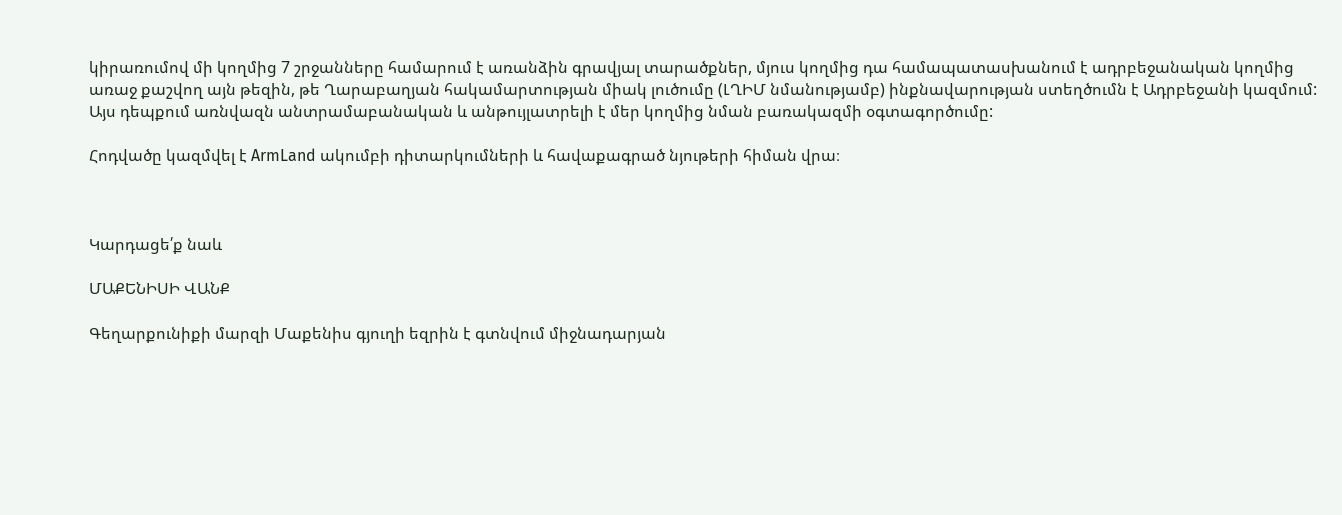կիրառումով մի կողմից 7 շրջանները համարում է առանձին գրավյալ տարածքներ, մյուս կողմից դա համապատասխանում է ադրբեջանական կողմից առաջ քաշվող այն թեզին, թե Ղարաբաղյան հակամարտության միակ լուծումը (ԼՂԻՄ նմանությամբ) ինքնավարության ստեղծումն է Ադրբեջանի կազմում: Այս դեպքում առնվազն անտրամաբանական և անթույլատրելի է մեր կողմից նման բառակազմի օգտագործումը:

Հոդվածը կազմվել է ArmLand ակումբի դիտարկումների և հավաքագրած նյութերի հիման վրա։



Կարդացե՛ք նաև

ՄԱՔԵՆԻՍԻ ՎԱՆՔ

Գեղարքունիքի մարզի Մաքենիս գյուղի եզրին է գտնվում միջնադարյան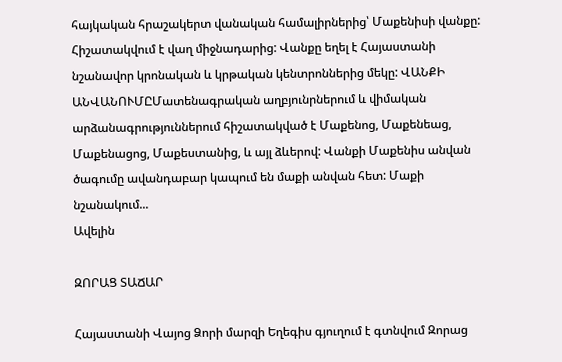հայկական հրաշակերտ վանական համալիրներից՝ Մաքենիսի վանքը: Հիշատակվում է վաղ միջնադարից: Վանքը եղել է Հայաստանի նշանավոր կրոնական և կրթական կենտրոններից մեկը: ՎԱՆՔԻ ԱՆՎԱՆՈՒՄԸՄատենագրական աղբյունրներում և վիմական արձանագրություններում հիշատակված է Մաքենոց, Մաքենեաց, Մաքենացոց, Մաքեստանից, և այլ ձևերով: Վանքի Մաքենիս անվան ծագումը ավանդաբար կապում են մաքի անվան հետ: Մաքի նշանակում...
Ավելին

ԶՈՐԱՑ ՏԱՃԱՐ

Հայաստանի Վայոց Ձորի մարզի Եղեգիս գյուղում է գտնվում Զորաց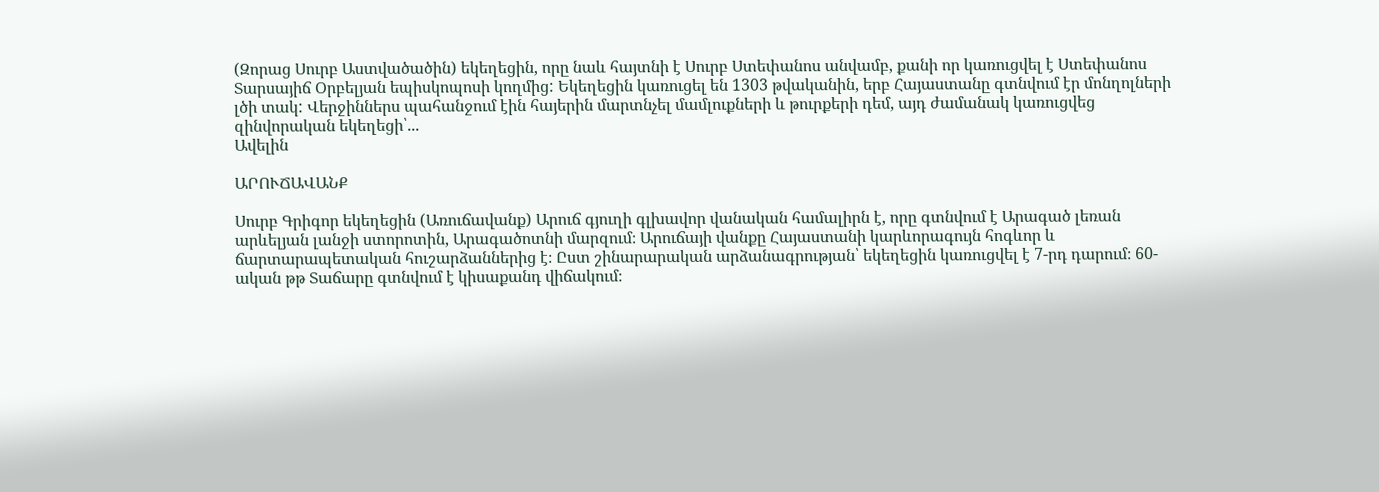(Զորաց Սուրբ Աստվածածին) եկեղեցին, որը նաև հայտնի է Սուրբ Ստեփանոս անվամբ, քանի որ կառուցվել է Ստեփանոս Տարսայիճ Օրբելյան եպիսկոպոսի կողմից: Եկեղեցին կառուցել են 1303 թվականին, երբ Հայաստանը գտնվում էր մոնղոլների լծի տակ: Վերջիններս պահանջում էին հայերին մարտնչել մամլուքների և թուրքերի դեմ, այդ ժամանակ կառուցվեց զինվորական եկեղեցի՝...
Ավելին

ԱՐՈՒՃԱՎԱՆՔ

Սուրբ Գրիգոր եկեղեցին (Առուճավանք) Արուճ գյուղի գլխավոր վանական համալիրն է, որը գտնվում է Արագած լեռան արևելյան լանջի ստորոտին, Արագածոտնի մարզում։ Արուճայի վանքը Հայաստանի կարևորագույն հոգևոր և ճարտարապետական հուշարձաններից է։ Ըստ շինարարական արձանագրության՝ եկեղեցին կառուցվել է 7-րդ դարում։ 60-ական թթ Տաճարը գտնվում է կիսաքանդ վիճակում։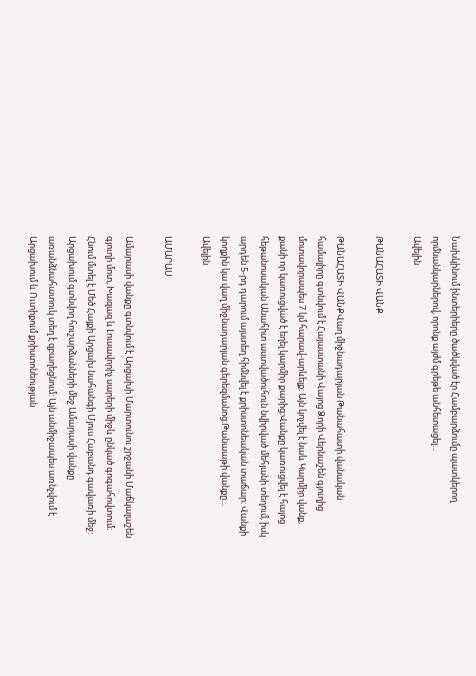Նախկինում ինտերիերը ծածկված էր Համբարձումը պատկերող որմնանկարներով, որոնք այժմ գրեթե անհետացել...
Ավելին

ԹԱՆԱՀԱՏԻ ՎԱՆՔ

ԹԱՆԱՀԱՏԻ ՎԱՆՔՎաղ միջնադարյան Թանահատի վանական համալիրը գտնվում է Հայաստանի Վայոց Ձորի Վերնաշեն գյուղից մոտավորապես 7 կմ հարավ-արևելք։ Այն կոչվել է նաև Կարմիր վանք, քանի որ կառուցված է եղել կարմիր քարից։Վանքը կառուցվել է հայոց հեթանոսական Անահիտ աստվածուհուն նվիրված մեհյանի տեղում, իսկ արդեն 5-րդ դարում այստեղ հիմնվել է քրիստոնեական տաճար։ Վանքի կողքին կա վաղ միջնադարյան գերեզմանոց։Թանաաթի վանքը...
Ավելին

ԱՄԱՐԱՍ

Ամարասի վանքը գտնվում է Արցախի Մարտունու շրջանի Մաճկալաշեն գյուղի մոտ, Խազազ և Լուսավորիչ սարերի միջև ընկած գոգահովտում։ Հնում մտել է Մեծ Հայքի Արցախ նահանգի Մյուս Հաբանդ գավառի մեջ: Արցախում գտնվող հուշարձանների մեջ Ամարասի վանքը առանձնահատուկ տեղ է զբաղեցնում: Այն անմիջապես առնչվում է Արցախում և Ուտիքում քրիստոնեության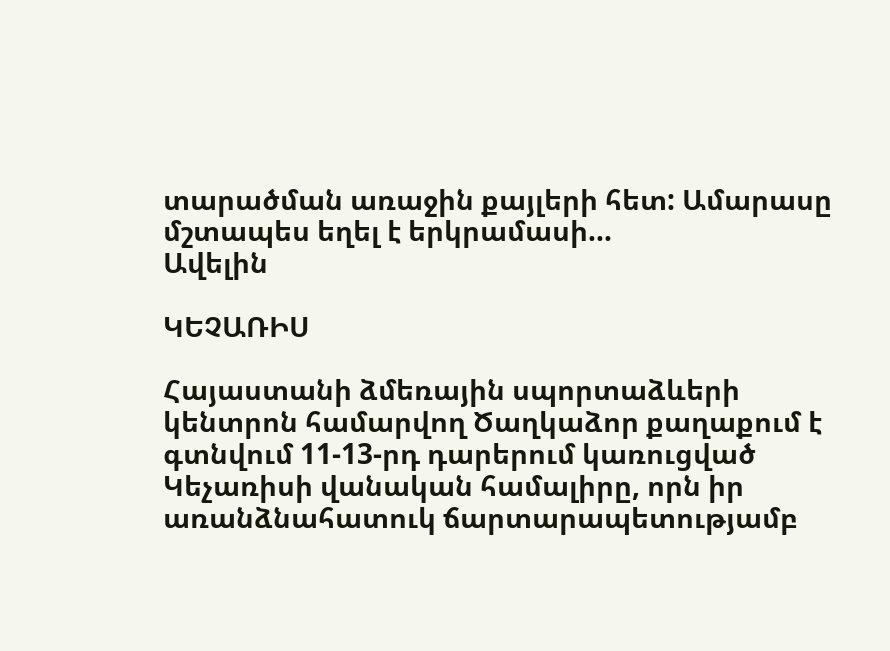տարածման առաջին քայլերի հետ: Ամարասը մշտապես եղել է երկրամասի...
Ավելին

ԿԵՉԱՌԻՍ

Հայաստանի ձմեռային սպորտաձևերի կենտրոն համարվող Ծաղկաձոր քաղաքում է գտնվում 11-13-րդ դարերում կառուցված Կեչառիսի վանական համալիրը, որն իր առանձնահատուկ ճարտարապետությամբ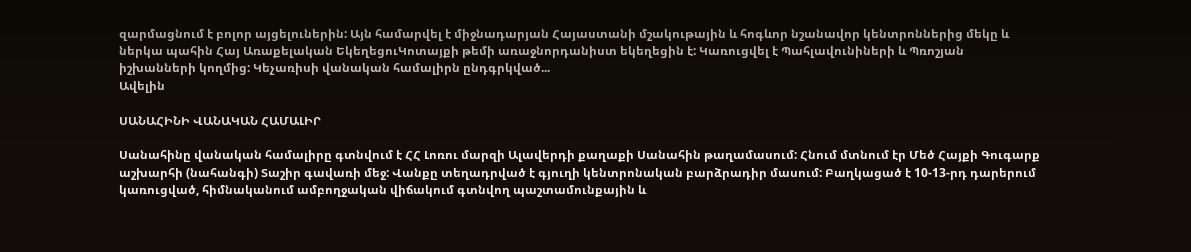զարմացնում է բոլոր այցելուներին: Այն համարվել է միջնադարյան Հայաստանի մշակութային և հոգևոր նշանավոր կենտրոններից մեկը և ներկա պահին Հայ Առաքելական ԵկեղեցուԿոտայքի թեմի առաջնորդանիստ եկեղեցին է: Կառուցվել է Պահլավունիների և Պռոշյան իշխանների կողմից: Կեչառիսի վանական համալիրն ընդգրկված...
Ավելին

ՍԱՆԱՀԻՆԻ ՎԱՆԱԿԱՆ ՀԱՄԱԼԻՐ

Սանահինը վանական համալիրը գտնվում է ՀՀ Լոռու մարզի Ալավերդի քաղաքի Սանահին թաղամասում: Հնում մտնում էր Մեծ Հայքի Գուգարք աշխարհի (նահանգի) Տաշիր գավառի մեջ: Վանքը տեղադրված է գյուղի կենտրոնական բարձրադիր մասում: Բաղկացած է 10-13-րդ դարերում կառուցված, հիմնականում ամբողջական վիճակում գտնվող պաշտամունքային և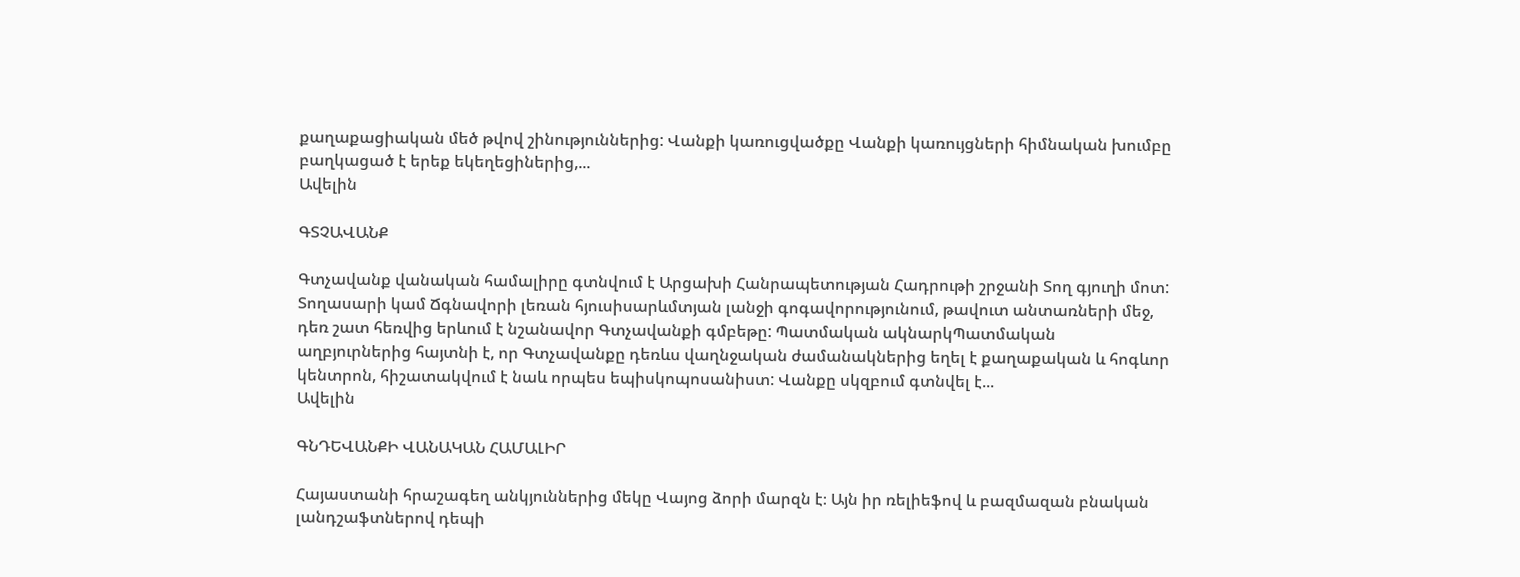քաղաքացիական մեծ թվով շինություններից: Վանքի կառուցվածքը Վանքի կառույցների հիմնական խումբը բաղկացած է երեք եկեղեցիներից,...
Ավելին

ԳՏՉԱՎԱՆՔ

Գտչավանք վանական համալիրը գտնվում է Արցախի Հանրապետության Հադրութի շրջանի Տող գյուղի մոտ: Տողասարի կամ Ճգնավորի լեռան հյուսիսարևմտյան լանջի գոգավորությունում, թավուտ անտառների մեջ, դեռ շատ հեռվից երևում է նշանավոր Գտչավանքի գմբեթը: Պատմական ակնարկՊատմական աղբյուրներից հայտնի է, որ Գտչավանքը դեռևս վաղնջական ժամանակներից եղել է քաղաքական և հոգևոր կենտրոն, հիշատակվում է նաև որպես եպիսկոպոսանիստ: Վանքը սկզբում գտնվել է...
Ավելին

ԳՆԴԵՎԱՆՔԻ ՎԱՆԱԿԱՆ ՀԱՄԱԼԻՐ

Հայաստանի հրաշագեղ անկյուններից մեկը Վայոց ձորի մարզն է։ Այն իր ռելիեֆով և բազմազան բնական լանդշաֆտներով դեպի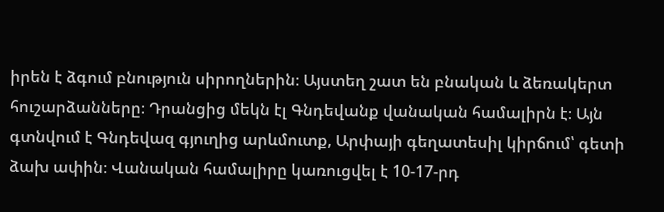իրեն է ձգում բնություն սիրողներին։ Այստեղ շատ են բնական և ձեռակերտ հուշարձանները։ Դրանցից մեկն էլ Գնդեվանք վանական համալիրն է։ Այն գտնվում է Գնդեվազ գյուղից արևմուտք, Արփայի գեղատեսիլ կիրճում՝ գետի ձախ ափին։ Վանական համալիրը կառուցվել է 10-17-րդ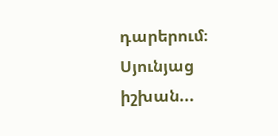դարերում։ Սյունյաց իշխան...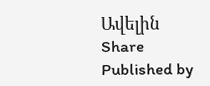Ավելին
Share
Published by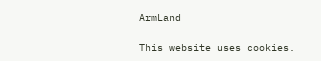ArmLand

This website uses cookies.